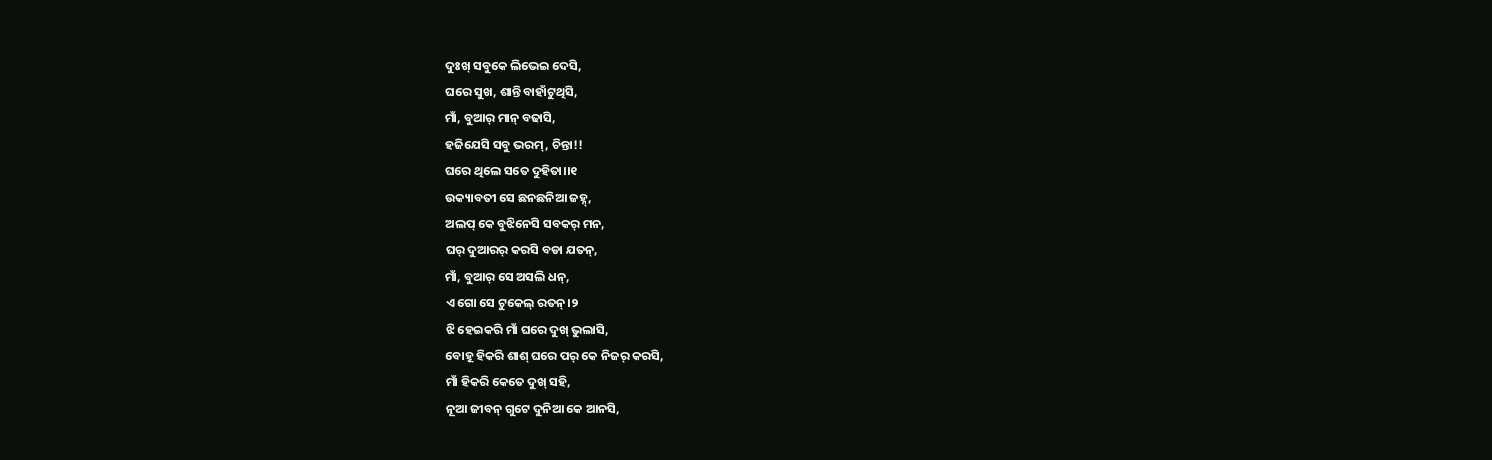ଦୁଃଖ୍ ସବୁକେ ଲିଭେଇ ଦେସି,
ଘରେ ସୁଖ, ଶାନ୍ତି ବାହାଁଟୁଥିସି,
ମାଁ, ବୁଆର୍ ମାନ୍ ବଢାସି,
ହଜିଯେସି ସବୁ ଭରମ୍, ଚିନ୍ତା!!
ଘରେ ଥିଲେ ସତେ ଦୁହିତା।।୧
ଉକ୍ୟାବତୀ ସେ ଛନଛନିଆ ଜହ୍ନ୍,
ଅଲପ୍ କେ ବୁଝିନେସି ସବକର୍ ମନ,
ଘର୍ ଦୁଆରର୍ କରସି ବଡା ଯତନ୍,
ମାଁ, ବୁଆର୍ ସେ ଅସଲି ଧନ୍,
ଏ ଗୋ ସେ ଟୁକେଲ୍ ରତନ୍।୨
ଝି ହେଇକରି ମାଁ ଘରେ ଦୁଖ୍ ଭୁଲାସି,
ବୋହୂ ହିକରି ଶାଶ୍ ଘରେ ପର୍ କେ ନିଜର୍ କରସି,
ମାଁ ହିକରି କେତେ ଦୁଖ୍ ସହି,
ନୂଆ ଜୀବନ୍ ଗୁଟେ ଦୁନିଆ କେ ଆନସି,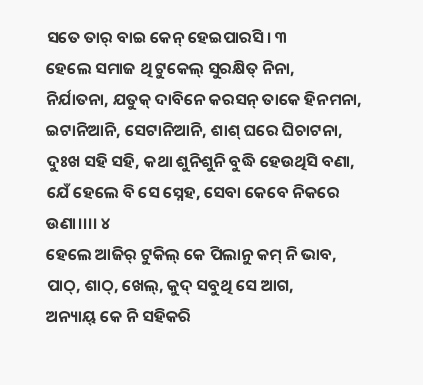ସତେ ତାର୍ ବାଇ କେନ୍ ହେଇପାରସି। ୩
ହେଲେ ସମାଜ ଥି ଟୁକେଲ୍ ସୁରକ୍ଷିତ୍ ନିନା,
ନିର୍ଯାତନା, ଯତୁକ୍ ଦାବିନେ କରସନ୍ ତାକେ ହିନମନା,
ଇଟାନିଆନି, ସେଟାନିଆନି, ଶାଶ୍ ଘରେ ଘିଚାଟନା,
ଦୁଃଖ ସହି ସହି, କଥା ଶୁନିଶୁନି ବୁଦ୍ଧି ହେଉଥିସି ବଣା,
ଯେଁ ହେଲେ ବି ସେ ସ୍ନେହ, ସେବା କେବେ ନିକରେ ଉଣା।।।। ୪
ହେଲେ ଆଜିର୍ ଟୁକିଲ୍ କେ ପିଲାନୁ କମ୍ ନି ଭାବ,
ପାଠ୍, ଶାଠ୍, ଖେଲ୍, କୁଦ୍ ସବୁଥି ସେ ଆଗ,
ଅନ୍ୟାୟ୍ କେ ନି ସହିକରି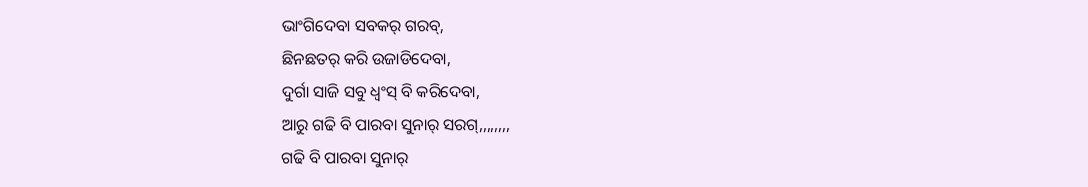ଭାଂଗିଦେବା ସବକର୍ ଗରବ୍,
ଛିନଛତର୍ କରି ଉଜାଡିଦେବା,
ଦୁର୍ଗା ସାଜି ସବୁ ଧ୍ୱଂସ୍ ବି କରିଦେବା,
ଆରୁ ଗଢି ବି ପାରବା ସୁନାର୍ ସରଗ୍,,,,,,,,
ଗଢି ବି ପାରବା ସୁନାର୍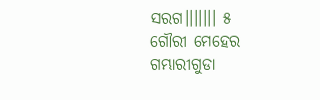ସରଗ।।।।।।। ୫
ଗୌରୀ ମେହେର
ଗମ୍ଭାରୀଗୁଡା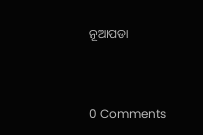ନୂଆପଡା



0 Comments